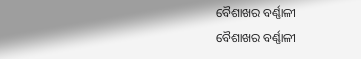ବୈଶାଖର ବର୍ଣ୍ଣାଳୀ
ବୈଶାଖର ବର୍ଣ୍ଣାଳୀ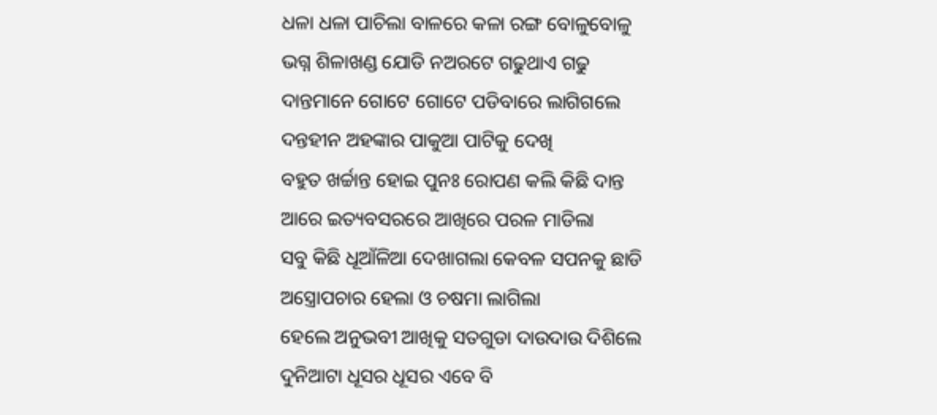ଧଳା ଧଳା ପାଚିଲା ବାଳରେ କଳା ରଙ୍ଗ ବୋଳୁବୋଳୁ
ଭଗ୍ନ ଶିଳାଖଣ୍ଡ ଯୋଡି ନଅରଟେ ଗଢୁଥାଏ ଗଢୁ
ଦାନ୍ତମାନେ ଗୋଟେ ଗୋଟେ ପଡିବାରେ ଲାଗିଗଲେ
ଦନ୍ତହୀନ ଅହଙ୍କାର ପାକୁଆ ପାଟିକୁ ଦେଖି
ବହୁତ ଖର୍ଚ୍ଚାନ୍ତ ହୋଇ ପୁନଃ ରୋପଣ କଲି କିଛି ଦାନ୍ତ
ଆରେ ଇତ୍ୟବସରରେ ଆଖିରେ ପରଳ ମାଡିଲା
ସବୁ କିଛି ଧୂଆଁଳିଆ ଦେଖାଗଲା କେବଳ ସପନକୁ ଛାଡି
ଅସ୍ତ୍ରୋପଚାର ହେଲା ଓ ଚଷମା ଲାଗିଲା
ହେଲେ ଅନୁଭବୀ ଆଖିକୁ ସତଗୁଡା ଦାଉଦାଉ ଦିଶିଲେ
ଦୁନିଆଟା ଧୂସର ଧୂସର ଏବେ ବି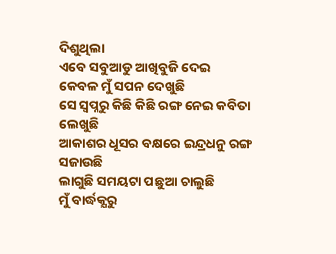ଦିଶୁଥିଲା
ଏବେ ସବୁଆଡୁ ଆଖିବୁଜି ଦେଇ
କେବଳ ମୁଁ ସପନ ଦେଖୁଛି
ସେ ସ୍ବପ୍ନରୁ କିଛି କିଛି ରଙ୍ଗ ନେଇ କବିତା ଲେଖୁଛି
ଆକାଶର ଧୂସର ବକ୍ଷରେ ଇନ୍ଦ୍ରଧନୁ ରଙ୍ଗ ସଜାଉଛି
ଲାଗୁଛି ସମୟଟା ପଛୁଆ ଚାଲୁଛି
ମୁଁ ବାର୍ଦ୍ଧକ୍ଯରୁ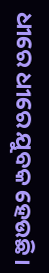ଧୀରେ ଧୀରେ ଯୁବକ ହେଉଛି।